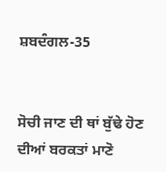ਸ਼ਬਦੰਗਲ-35


ਸੋਚੀ ਜਾਣ ਦੀ ਥਾਂ ਬੁੱਢੇ ਹੋਣ ਦੀਆਂ ਬਰਕਤਾਂ ਮਾਣੋ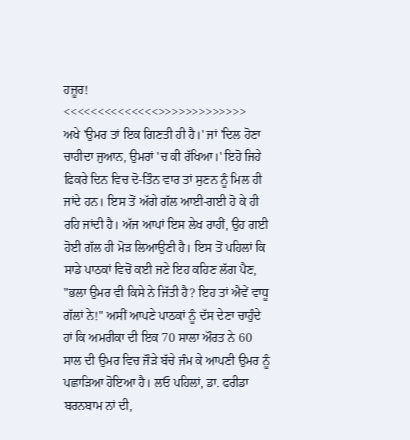ਹਜ਼ੂਰ!
<<<<<<<<<<<<<<>>>>>>>>>>>>>
ਅਖੇ 'ਉਮਰ ਤਾਂ ਇਕ ਗਿਣਤੀ ਹੀ ਹੈ।' ਜਾਂ 'ਦਿਲ ਹੋਣਾ ਚਾਹੀਦਾ ਜੁਆਨ, ਉਮਰਾਂ 'ਚ ਕੀ ਰੱਖਿਆ।' ਇਹੋ ਜਿਹੇ ਫ਼ਿਕਰੇ ਦਿਨ ਵਿਚ ਦੋ-ਤਿੰਨ ਵਾਰ ਤਾਂ ਸੁਣਨ ਨੂੰ ਮਿਲ ਹੀ ਜਾਂਦੇ ਹਨ। ਇਸ ਤੋਂ ਅੱਗੇ ਗੱਲ ਆਈ-ਗਈ ਹੋ ਕੇ ਹੀ ਰਹਿ ਜਾਂਦੀ ਹੈ। ਅੱਜ ਆਪਾਂ ਇਸ ਲੇਖ ਰਾਹੀਂ, ਉਹ ਗਈ ਹੋਈ ਗੱਲ ਹੀ ਮੋੜ ਲਿਆਉਣੀ ਹੈ। ਇਸ ਤੋਂ ਪਹਿਲਾਂ ਕਿ ਸਾਡੇ ਪਾਠਕਾਂ ਵਿਚੋਂ ਕਈ ਜਣੇ ਇਹ ਕਹਿਣ ਲੱਗ ਪੈਣ, "ਭਲਾ ਉਮਰ ਵੀ ਕਿਸੇ ਨੇ ਜਿੱਤੀ ਹੈ? ਇਹ ਤਾਂ ਐਵੇਂ ਵਾਧੂ ਗੱਲਾਂ ਨੇ!" ਅਸੀਂ ਆਪਣੇ ਪਾਠਕਾਂ ਨੂੰ ਦੱਸ ਦੇਣਾ ਚਾਹੁੰਦੇ ਹਾਂ ਕਿ ਅਮਰੀਕਾ ਦੀ ਇਕ 70 ਸਾਲਾ ਔਰਤ ਨੇ 60 ਸਾਲ ਦੀ ਉਮਰ ਵਿਚ ਜੌੜੇ ਬੱਚੇ ਜੰਮ ਕੇ ਆਪਣੀ ਉਮਰ ਨੂੰ ਪਛਾੜਿਆ ਹੋਇਆ ਹੈ। ਲਓ ਪਹਿਲਾਂ, ਡਾ. ਫਰੀਡਾ ਬਰਨਬਾਮ ਨਾਂ ਦੀ,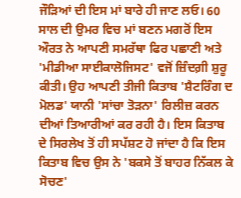ਜੌੜਿਆਂ ਦੀ ਇਸ ਮਾਂ ਬਾਰੇ ਹੀ ਜਾਣ ਲਓ। 60 ਸਾਲ ਦੀ ਉਮਰ ਵਿਚ ਮਾਂ ਬਣਨ ਮਗਰੋਂ ਇਸ ਔਰਤ ਨੇ ਆਪਣੀ ਸਮਰੱਥਾ ਫਿਰ ਪਛਾਣੀ ਅਤੇ 'ਮੀਡੀਆ ਸਾਈਕਾਲੋਜਿਸਟ' ਵਜੋਂ ਜ਼ਿੰਦਗ਼ੀ ਸ਼ੁਰੂ ਕੀਤੀ। ਉਹ ਆਪਣੀ ਤੀਜੀ ਕਿਤਾਬ 'ਸ਼ੈਟਰਿੰਗ ਦ ਮੋਲਡ' ਯਾਨੀ 'ਸਾਂਚਾ ਤੋੜਨਾ' ਰਿਲੀਜ਼ ਕਰਨ ਦੀਆਂ ਤਿਆਰੀਆਂ ਕਰ ਰਹੀ ਹੈ। ਇਸ ਕਿਤਾਬ ਦੇ ਸਿਰਲੇਖ ਤੋਂ ਹੀ ਸਪੱਸ਼ਟ ਹੋ ਜਾਂਦਾ ਹੈ ਕਿ ਇਸ ਕਿਤਾਬ ਵਿਚ ਉਸ ਨੇ 'ਬਕਸੇ ਤੋਂ ਬਾਹਰ ਨਿੱਕਲ ਕੇ ਸੋਚਣ'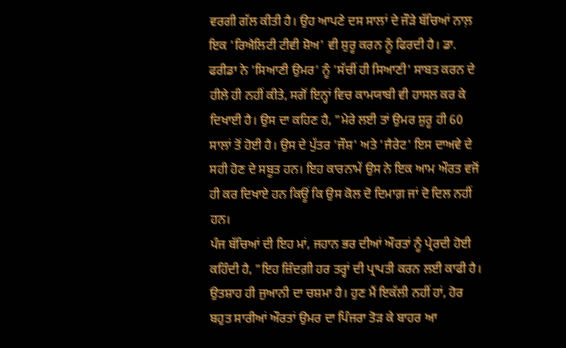ਵਰਗੀ ਗੱਲ ਕੀਤੀ ਹੈ। ਉਹ ਆਪਣੇ ਦਸ ਸਾਲਾਂ ਦੇ ਜੌੜੇ ਬੱਚਿਆਂ ਨਾਲ਼ ਇਕ 'ਰਿਐਲਿਟੀ ਟੀਵੀ ਸ਼ੋਅ' ਵੀ ਸ਼ੁਰੂ ਕਰਨ ਨੂੰ ਫਿਰਦੀ ਹੈ। ਡਾ. ਫਰੀਡਾ ਨੇ 'ਸਿਆਣੀ ਉਮਰ' ਨੂੰ 'ਸੱਚੀਂ ਹੀ ਸਿਆਣੀ' ਸਾਬਤ ਕਰਨ ਦੇ ਹੀਲੇ ਹੀ ਨਹੀਂ ਕੀਤੇ, ਸਗੋਂ ਇਨ੍ਹਾਂ ਵਿਚ ਕਾਮਯਾਬੀ ਵੀ ਹਾਸਲ ਕਰ ਕੇ ਦਿਖਾਈ ਹੈ। ਉਸ ਦਾ ਕਹਿਣ ਹੈ, "ਮੇਰੇ ਲਈ ਤਾਂ ਉਮਰ ਸ਼ੁਰੂ ਹੀ 60 ਸਾਲਾਂ ਤੋਂ ਹੋਈ ਹੈ। ਉਸ ਦੇ ਪੁੱਤਰ 'ਜੌਸ਼' ਅਤੇ 'ਜੈਰੇਟ' ਇਸ ਦਾਅਵੇ ਦੇ ਸਹੀ ਹੋਣ ਦੇ ਸਬੂਤ ਹਨ। ਇਹ ਕਾਰਨਾਮੇਂ ਉਸ ਨੇ ਇਕ ਆਮ ਔਰਤ ਵਜੋਂ ਹੀ ਕਰ ਦਿਖਾਏ ਹਨ ਕਿਊਂ ਕਿ ਉਸ ਕੋਲ ਦੋ ਦਿਮਾਗ਼ ਜਾਂ ਦੋ ਦਿਲ ਨਹੀਂ ਹਨ।
ਪੰਜ ਬੱਚਿਆਂ ਦੀ ਇਹ ਮਾਂ, ਜਹਾਨ ਭਰ ਦੀਆਂ ਔਰਤਾਂ ਨੂੰ ਪ੍ਰੇਰਦੀ ਹੋਈ ਕਹਿੰਦੀ ਹੈ, "ਇਹ ਜ਼ਿੰਦਗ਼ੀ ਹਰ ਤਰ੍ਹਾਂ ਦੀ ਪ੍ਰਾਪਤੀ ਕਰਨ ਲਈ ਕਾਫੀ ਹੈ। ਉਤਸ਼ਾਹ ਹੀ ਜੁਆਨੀ ਦਾ ਚਸ਼ਮਾ ਹੈ। ਹੁਣ ਮੈਂ ਇਕੱਲੀ ਨਹੀਂ ਹਾਂ, ਹੋਰ ਬਹੁਤ ਸਾਰੀਆਂ ਔਰਤਾਂ ਉਮਰ ਦਾ ਪਿੰਜਰਾ ਤੋੜ ਕੇ ਬਾਹਰ ਆ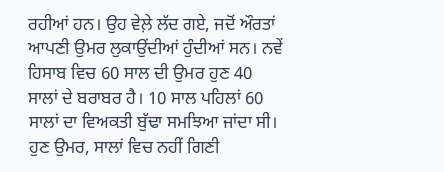ਰਹੀਆਂ ਹਨ। ਉਹ ਵੇਲ਼ੇ ਲੱਦ ਗਏ, ਜਦੋਂ ਔਰਤਾਂ ਆਪਣੀ ਉਮਰ ਲੁਕਾਉਂਦੀਆਂ ਹੁੰਦੀਆਂ ਸਨ। ਨਵੇਂ ਹਿਸਾਬ ਵਿਚ 60 ਸਾਲ ਦੀ ਉਮਰ ਹੁਣ 40 ਸਾਲਾਂ ਦੇ ਬਰਾਬਰ ਹੈ। 10 ਸਾਲ ਪਹਿਲਾਂ 60 ਸਾਲਾਂ ਦਾ ਵਿਅਕਤੀ ਬੁੱਢਾ ਸਮਝਿਆ ਜਾਂਦਾ ਸੀ। ਹੁਣ ਉਮਰ, ਸਾਲਾਂ ਵਿਚ ਨਹੀਂ ਗਿਣੀ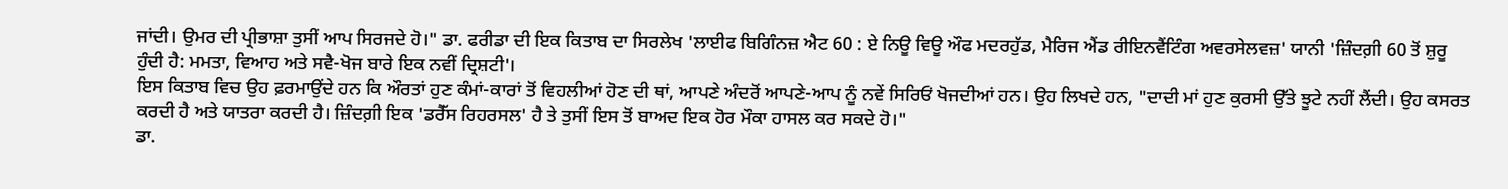ਜਾਂਦੀ। ਉਮਰ ਦੀ ਪ੍ਰੀਭਾਸ਼ਾ ਤੁਸੀਂ ਆਪ ਸਿਰਜਦੇ ਹੋ।" ਡਾ. ਫਰੀਡਾ ਦੀ ਇਕ ਕਿਤਾਬ ਦਾ ਸਿਰਲੇਖ 'ਲਾਈਫ ਬਿਗਿੰਨਜ਼ ਐਟ 60 : ਏ ਨਿਊ ਵਿਊ ਔਫ ਮਦਰਹੁੱਡ, ਮੈਰਿਜ ਐਂਡ ਰੀਇਨਵੈਂਟਿੰਗ ਅਵਰਸੇਲਵਜ਼' ਯਾਨੀ 'ਜ਼ਿੰਦਗ਼ੀ 60 ਤੋਂ ਸ਼ੁਰੂ ਹੁੰਦੀ ਹੈ: ਮਮਤਾ, ਵਿਆਹ ਅਤੇ ਸਵੈ-ਖੋਜ ਬਾਰੇ ਇਕ ਨਵੀਂ ਦ੍ਰਿਸ਼ਟੀ'।
ਇਸ ਕਿਤਾਬ ਵਿਚ ਉਹ ਫ਼ਰਮਾਉਂਦੇ ਹਨ ਕਿ ਔਰਤਾਂ ਹੁਣ ਕੰਮਾਂ-ਕਾਰਾਂ ਤੋਂ ਵਿਹਲੀਆਂ ਹੋਣ ਦੀ ਥਾਂ, ਆਪਣੇ ਅੰਦਰੋਂ ਆਪਣੇ-ਆਪ ਨੂੰ ਨਵੇਂ ਸਿਰਿਓਂ ਖੋਜਦੀਆਂ ਹਨ। ਉਹ ਲਿਖਦੇ ਹਨ, "ਦਾਦੀ ਮਾਂ ਹੁਣ ਕੁਰਸੀ ਉੱਤੇ ਝੂਟੇ ਨਹੀਂ ਲੈਂਦੀ। ਉਹ ਕਸਰਤ ਕਰਦੀ ਹੈ ਅਤੇ ਯਾਤਰਾ ਕਰਦੀ ਹੈ। ਜ਼ਿੰਦਗ਼ੀ ਇਕ 'ਡਰੈੱਸ ਰਿਹਰਸਲ' ਹੈ ਤੇ ਤੁਸੀਂ ਇਸ ਤੋਂ ਬਾਅਦ ਇਕ ਹੋਰ ਮੌਕਾ ਹਾਸਲ ਕਰ ਸਕਦੇ ਹੋ।"
ਡਾ.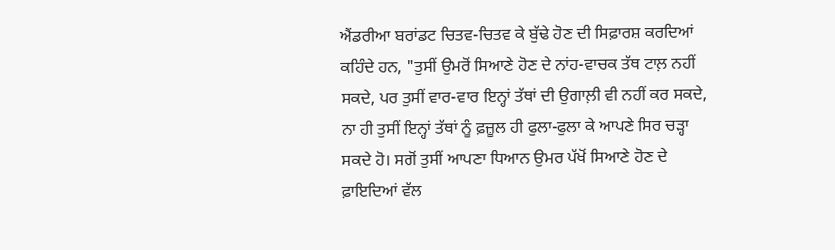ਐਂਡਰੀਆ ਬਰਾਂਡਟ ਚਿਤਵ-ਚਿਤਵ ਕੇ ਬੁੱਢੇ ਹੋਣ ਦੀ ਸਿਫ਼ਾਰਸ਼ ਕਰਦਿਆਂ ਕਹਿੰਦੇ ਹਨ, "ਤੁਸੀਂ ਉਮਰੋਂ ਸਿਆਣੇ ਹੋਣ ਦੇ ਨਾਂਹ-ਵਾਚਕ ਤੱਥ ਟਾਲ਼ ਨਹੀਂ ਸਕਦੇ, ਪਰ ਤੁਸੀਂ ਵਾਰ-ਵਾਰ ਇਨ੍ਹਾਂ ਤੱਥਾਂ ਦੀ ਉਗਾਲ਼ੀ ਵੀ ਨਹੀਂ ਕਰ ਸਕਦੇ, ਨਾ ਹੀ ਤੁਸੀਂ ਇਨ੍ਹਾਂ ਤੱਥਾਂ ਨੂੰ ਫ਼ਜ਼ੂਲ ਹੀ ਫੁਲਾ-ਫੁਲਾ ਕੇ ਆਪਣੇ ਸਿਰ ਚੜ੍ਹਾ ਸਕਦੇ ਹੋ। ਸਗੋਂ ਤੁਸੀਂ ਆਪਣਾ ਧਿਆਨ ਉਮਰ ਪੱਖੋਂ ਸਿਆਣੇ ਹੋਣ ਦੇ ਫ਼ਾਇਦਿਆਂ ਵੱਲ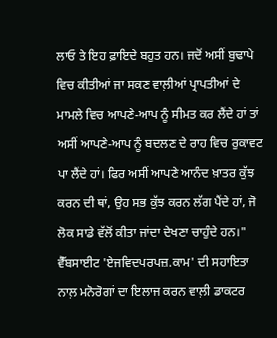ਲਾਓ ਤੇ ਇਹ ਫ਼ਾਇਦੇ ਬਹੁਤ ਹਨ। ਜਦੋਂ ਅਸੀਂ ਬੁਢਾਪੇ ਵਿਚ ਕੀਤੀਆਂ ਜਾ ਸਕਣ ਵਾਲ਼ੀਆਂ ਪ੍ਰਾਪਤੀਆਂ ਦੇ ਮਾਮਲੇ ਵਿਚ ਆਪਣੇ-ਆਪ ਨੂੰ ਸੀਮਤ ਕਰ ਲੈਂਦੇ ਹਾਂ ਤਾਂ ਅਸੀਂ ਆਪਣੇ-ਆਪ ਨੂੰ ਬਦਲਣ ਦੇ ਰਾਹ ਵਿਚ ਰੁਕਾਵਟ ਪਾ ਲੈਂਦੇ ਹਾਂ। ਫਿਰ ਅਸੀਂ ਆਪਣੇ ਆਨੰਦ ਖ਼ਾਤਰ ਕੁੱਝ ਕਰਨ ਦੀ ਥਾਂ, ਉਹ ਸਭ ਕੁੱਝ ਕਰਨ ਲੱਗ ਪੈਂਦੇ ਹਾਂ, ਜੋ ਲੋਕ ਸਾਡੇ ਵੱਲੋਂ ਕੀਤਾ ਜਾਂਦਾ ਦੇਖਣਾ ਚਾਹੁੰਦੇ ਹਨ।"
ਵੈੱਬਸਾਈਟ 'ਏਜਵਿਦਪਰਪਜ਼.ਕਾਮ' ਦੀ ਸਹਾਇਤਾ ਨਾਲ਼ ਮਨੋਰੋਗਾਂ ਦਾ ਇਲਾਜ ਕਰਨ ਵਾਲ਼ੀ ਡਾਕਟਰ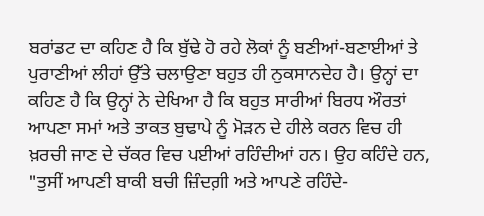ਬਰਾਂਡਟ ਦਾ ਕਹਿਣ ਹੈ ਕਿ ਬੁੱਢੇ ਹੋ ਰਹੇ ਲੋਕਾਂ ਨੂੰ ਬਣੀਆਂ-ਬਣਾਈਆਂ ਤੇ ਪੁਰਾਣੀਆਂ ਲੀਹਾਂ ਉੱਤੇ ਚਲਾਉਣਾ ਬਹੁਤ ਹੀ ਨੁਕਸਾਨਦੇਹ ਹੈ। ਉਨ੍ਹਾਂ ਦਾ ਕਹਿਣ ਹੈ ਕਿ ਉਨ੍ਹਾਂ ਨੇ ਦੇਖਿਆ ਹੈ ਕਿ ਬਹੁਤ ਸਾਰੀਆਂ ਬਿਰਧ ਔਰਤਾਂ ਆਪਣਾ ਸਮਾਂ ਅਤੇ ਤਾਕਤ ਬੁਢਾਪੇ ਨੂੰ ਮੋੜਨ ਦੇ ਹੀਲੇ ਕਰਨ ਵਿਚ ਹੀ ਖ਼ਰਚੀ ਜਾਣ ਦੇ ਚੱਕਰ ਵਿਚ ਪਈਆਂ ਰਹਿੰਦੀਆਂ ਹਨ। ਉਹ ਕਹਿੰਦੇ ਹਨ, "ਤੁਸੀਂ ਆਪਣੀ ਬਾਕੀ ਬਚੀ ਜ਼ਿੰਦਗ਼ੀ ਅਤੇ ਆਪਣੇ ਰਹਿੰਦੇ-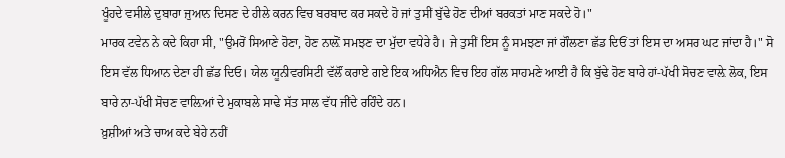ਖੂੰਹਦੇ ਵਸੀਲੇ ਦੁਬਾਰਾ ਜੁਆਨ ਦਿਸਣ ਦੇ ਹੀਲੇ ਕਰਨ ਵਿਚ ਬਰਬਾਦ ਕਰ ਸਕਦੇ ਹੋ ਜਾਂ ਤੁਸੀਂ ਬੁੱਢੇ ਹੋਣ ਦੀਆਂ ਬਰਕਤਾਂ ਮਾਣ ਸਕਦੇ ਹੋ।"
ਮਾਰਕ ਟਵੇਨ ਨੇ ਕਦੇ ਕਿਹਾ ਸੀ, "ਉਮਰੋਂ ਸਿਆਣੇ ਹੋਣਾ, ਹੋਣ ਨਾਲ਼ੋਂ ਸਮਝਣ ਦਾ ਮੁੱਦਾ ਵਧੇਰੇ ਹੈ। ਜੇ ਤੁਸੀਂ ਇਸ ਨੂੰ ਸਮਝਣਾ ਜਾਂ ਗੌਲਣਾ ਛੱਡ ਦਿਓਂ ਤਾਂ ਇਸ ਦਾ ਅਸਰ ਘਟ ਜਾਂਦਾ ਹੈ।" ਸੋ ਇਸ ਵੱਲ ਧਿਆਨ ਦੇਣਾ ਹੀ ਛੱਡ ਦਿਓ। ਯੇਲ ਯੂਨੀਵਰਸਿਟੀ ਵੱਲੌਂ ਕਰਾਏ ਗਏ ਇਕ ਅਧਿਐਨ ਵਿਚ ਇਹ ਗੱਲ ਸਾਹਮਣੇ ਆਈ ਹੈ ਕਿ ਬੁੱਢੇ ਹੋਣ ਬਾਰੇ ਹਾਂ-ਪੱਖੀ ਸੋਚਣ ਵਾਲ਼ੇ ਲੋਕ, ਇਸ ਬਾਰੇ ਨਾ-ਪੱਖੀ ਸੋਚਣ ਵਾਲ਼ਿਆਂ ਦੇ ਮੁਕਾਬਲੇ ਸਾਢੇ ਸੱਤ ਸਾਲ ਵੱਧ ਜੀਂਦੇ ਰਹਿੰਦੇ ਹਨ।
ਖ਼ੁਸ਼ੀਆਂ ਅਤੇ ਚਾਅ ਕਦੇ ਬੇਹੇ ਨਹੀਂ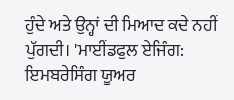ਹੁੰਦੇ ਅਤੇ ਉਨ੍ਹਾਂ ਦੀ ਮਿਆਦ ਕਦੇ ਨਹੀਂ ਪੁੱਗਦੀ। 'ਮਾਈਂਡਫੁਲ ਏਜਿੰਗ: ਇਮਬਰੇਸਿੰਗ ਯੂਅਰ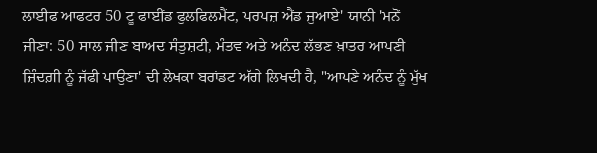ਲਾਈਫ ਆਫਟਰ 50 ਟੂ ਫਾਈਂਡ ਫੁਲਫਿਲਮੈਂਟ, ਪਰਪਜ਼ ਐਂਡ ਜੁਆਏ' ਯਾਨੀ 'ਮਨੋਂ ਜੀਣਾ: 50 ਸਾਲ ਜੀਣ ਬਾਅਦ ਸੰਤੁਸ਼ਟੀ, ਮੰਤਵ ਅਤੇ ਅਨੰਦ ਲੱਭਣ ਖ਼ਾਤਰ ਆਪਣੀ ਜ਼ਿੰਦਗ਼ੀ ਨੂੰ ਜੱਫੀ ਪਾਉਣਾ' ਦੀ ਲੇਖਕਾ ਬਰਾਂਡਟ ਅੱਗੇ ਲਿਖਦੀ ਹੈ, "ਆਪਣੇ ਅਨੰਦ ਨੂੰ ਮੁੱਖ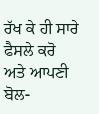ਰੱਖ ਕੇ ਹੀ ਸਾਰੇ ਫੈਸਲੇ ਕਰੋ ਅਤੇ ਆਪਣੀ ਬੋਲ-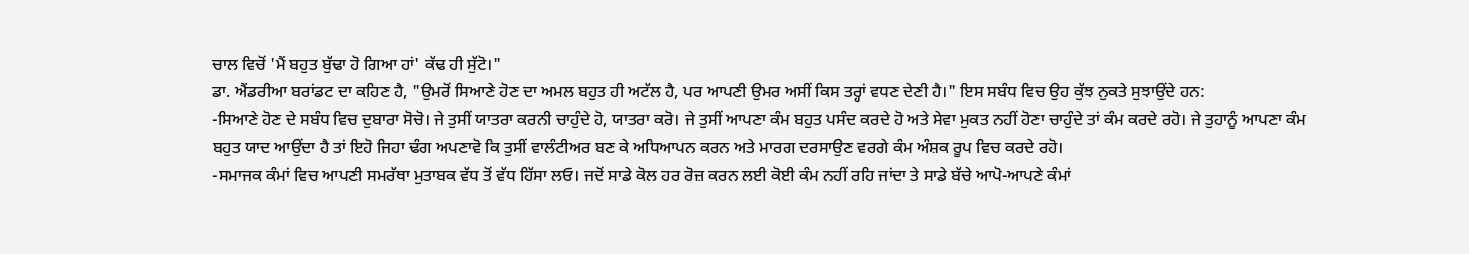ਚਾਲ ਵਿਚੋਂ 'ਮੈਂ ਬਹੁਤ ਬੁੱਢਾ ਹੋ ਗਿਆ ਹਾਂ' ਕੱਢ ਹੀ ਸੁੱਟੋ।"
ਡਾ. ਐਂਡਰੀਆ ਬਰਾਂਡਟ ਦਾ ਕਹਿਣ ਹੈ, "ਉਮਰੋਂ ਸਿਆਣੇ ਹੋਣ ਦਾ ਅਮਲ ਬਹੁਤ ਹੀ ਅਟੱਲ ਹੈ, ਪਰ ਆਪਣੀ ਉਮਰ ਅਸੀਂ ਕਿਸ ਤਰ੍ਹਾਂ ਵਧਣ ਦੇਣੀ ਹੈ।" ਇਸ ਸਬੰਧ ਵਿਚ ਉਹ ਕੁੱਝ ਨੁਕਤੇ ਸੁਝਾਉਂਦੇ ਹਨ:
-ਸਿਆਣੇ ਹੋਣ ਦੇ ਸਬੰਧ ਵਿਚ ਦੁਬਾਰਾ ਸੋਚੋ। ਜੇ ਤੁਸੀਂ ਯਾਤਰਾ ਕਰਨੀ ਚਾਹੁੰਦੇ ਹੋ, ਯਾਤਰਾ ਕਰੋ। ਜੇ ਤੁਸੀਂ ਆਪਣਾ ਕੰਮ ਬਹੁਤ ਪਸੰਦ ਕਰਦੇ ਹੋ ਅਤੇ ਸੇਵਾ ਮੁਕਤ ਨਹੀਂ ਹੋਣਾ ਚਾਹੁੰਦੇ ਤਾਂ ਕੰਮ ਕਰਦੇ ਰਹੋ। ਜੇ ਤੁਹਾਨੂੰ ਆਪਣਾ ਕੰਮ ਬਹੁਤ ਯਾਦ ਆਉਂਦਾ ਹੈ ਤਾਂ ਇਹੋ ਜਿਹਾ ਢੰਗ ਅਪਣਾਵੋ ਕਿ ਤੁਸੀਂ ਵਾਲੰਟੀਅਰ ਬਣ ਕੇ ਅਧਿਆਪਨ ਕਰਨ ਅਤੇ ਮਾਰਗ ਦਰਸਾਉਣ ਵਰਗੇ ਕੰਮ ਅੰਸ਼ਕ ਰੂਪ ਵਿਚ ਕਰਦੇ ਰਹੋ।
-ਸਮਾਜਕ ਕੰਮਾਂ ਵਿਚ ਆਪਣੀ ਸਮਰੱਥਾ ਮੁਤਾਬਕ ਵੱਧ ਤੋਂ ਵੱਧ ਹਿੱਸਾ ਲਓ। ਜਦੋਂ ਸਾਡੇ ਕੋਲ ਹਰ ਰੋਜ਼ ਕਰਨ ਲਈ ਕੋਈ ਕੰਮ ਨਹੀਂ ਰਹਿ ਜਾਂਦਾ ਤੇ ਸਾਡੇ ਬੱਚੇ ਆਪੋ-ਆਪਣੇ ਕੰਮਾਂ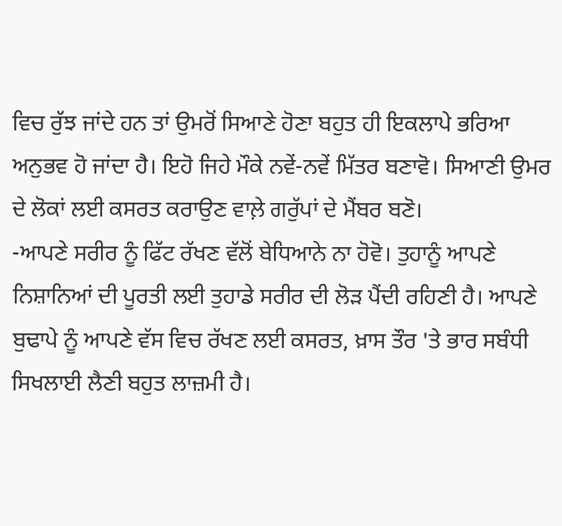ਵਿਚ ਰੁੱਝ ਜਾਂਦੇ ਹਨ ਤਾਂ ਉਮਰੋਂ ਸਿਆਣੇ ਹੋਣਾ ਬਹੁਤ ਹੀ ਇਕਲਾਪੇ ਭਰਿਆ ਅਨੁਭਵ ਹੋ ਜਾਂਦਾ ਹੈ। ਇਹੋ ਜਿਹੇ ਮੌਕੇ ਨਵੇਂ-ਨਵੇਂ ਮਿੱਤਰ ਬਣਾਵੋ। ਸਿਆਣੀ ਉਮਰ ਦੇ ਲੋਕਾਂ ਲਈ ਕਸਰਤ ਕਰਾਉਣ ਵਾਲ਼ੇ ਗਰੁੱਪਾਂ ਦੇ ਮੈਂਬਰ ਬਣੋ।
-ਆਪਣੇ ਸਰੀਰ ਨੂੰ ਫਿੱਟ ਰੱਖਣ ਵੱਲੋਂ ਬੇਧਿਆਨੇ ਨਾ ਹੋਵੋ। ਤੁਹਾਨੂੰ ਆਪਣੇ ਨਿਸ਼ਾਨਿਆਂ ਦੀ ਪੂਰਤੀ ਲਈ ਤੁਹਾਡੇ ਸਰੀਰ ਦੀ ਲੋੜ ਪੈਂਦੀ ਰਹਿਣੀ ਹੈ। ਆਪਣੇ ਬੁਢਾਪੇ ਨੂੰ ਆਪਣੇ ਵੱਸ ਵਿਚ ਰੱਖਣ ਲਈ ਕਸਰਤ, ਖ਼ਾਸ ਤੌਰ 'ਤੇ ਭਾਰ ਸਬੰਧੀ ਸਿਖਲਾਈ ਲੈਣੀ ਬਹੁਤ ਲਾਜ਼ਮੀ ਹੈ।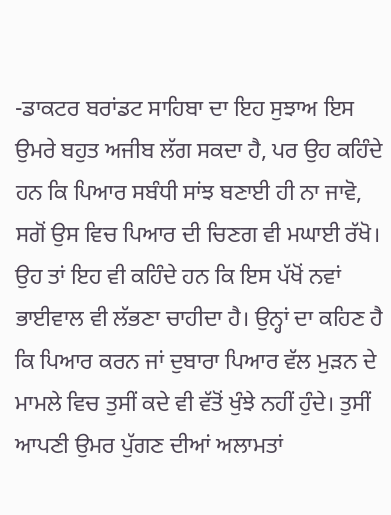-ਡਾਕਟਰ ਬਰਾਂਡਟ ਸਾਹਿਬਾ ਦਾ ਇਹ ਸੁਝਾਅ ਇਸ ਉਮਰੇ ਬਹੁਤ ਅਜੀਬ ਲੱਗ ਸਕਦਾ ਹੈ, ਪਰ ਉਹ ਕਹਿੰਦੇ ਹਨ ਕਿ ਪਿਆਰ ਸਬੰਧੀ ਸਾਂਝ ਬਣਾਈ ਹੀ ਨਾ ਜਾਵੋ, ਸਗੋਂ ਉਸ ਵਿਚ ਪਿਆਰ ਦੀ ਚਿਣਗ ਵੀ ਮਘਾਈ ਰੱਖੋ। ਉਹ ਤਾਂ ਇਹ ਵੀ ਕਹਿੰਦੇ ਹਨ ਕਿ ਇਸ ਪੱਖੋਂ ਨਵਾਂ ਭਾਈਵਾਲ ਵੀ ਲੱਭਣਾ ਚਾਹੀਦਾ ਹੈ। ਉਨ੍ਹਾਂ ਦਾ ਕਹਿਣ ਹੈ ਕਿ ਪਿਆਰ ਕਰਨ ਜਾਂ ਦੁਬਾਰਾ ਪਿਆਰ ਵੱਲ ਮੁੜਨ ਦੇ ਮਾਮਲੇ ਵਿਚ ਤੁਸੀਂ ਕਦੇ ਵੀ ਵੱਤੋਂ ਖੁੰਝੇ ਨਹੀਂ ਹੁੰਦੇ। ਤੁਸੀਂ ਆਪਣੀ ਉਮਰ ਪੁੱਗਣ ਦੀਆਂ ਅਲਾਮਤਾਂ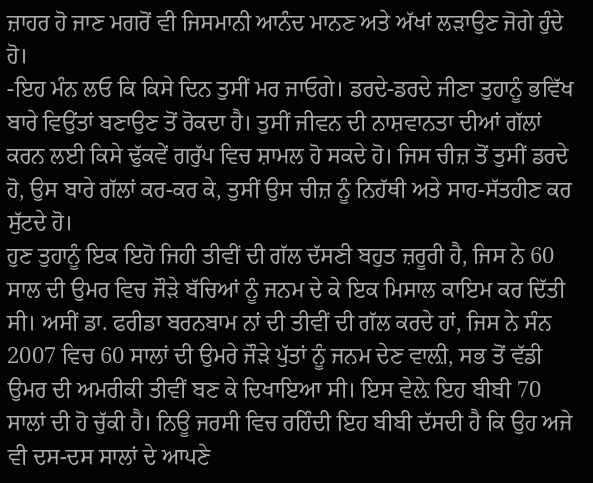ਜ਼ਾਹਰ ਹੋ ਜਾਣ ਮਗਰੋਂ ਵੀ ਜਿਸਮਾਨੀ ਆਨੰਦ ਮਾਨਣ ਅਤੇ ਅੱਖਾਂ ਲੜਾਉਣ ਜੋਗੇ ਹੁੰਦੇ ਹੋ।
-ਇਹ ਮੰਨ ਲਓ ਕਿ ਕਿਸੇ ਦਿਨ ਤੁਸੀਂ ਮਰ ਜਾਓਗੇ। ਡਰਦੇ-ਡਰਦੇ ਜੀਣਾ ਤੁਹਾਨੂੰ ਭਵਿੱਖ ਬਾਰੇ ਵਿਉਂਤਾਂ ਬਣਾਉਣ ਤੋਂ ਰੋਕਦਾ ਹੈ। ਤੁਸੀਂ ਜੀਵਨ ਦੀ ਨਾਸ਼ਵਾਨਤਾ ਦੀਆਂ ਗੱਲਾਂ ਕਰਨ ਲਈ ਕਿਸੇ ਢੁੱਕਵੇਂ ਗਰੁੱਪ ਵਿਚ ਸ਼ਾਮਲ ਹੋ ਸਕਦੇ ਹੋ। ਜਿਸ ਚੀਜ਼ ਤੋਂ ਤੁਸੀਂ ਡਰਦੇ ਹੋ, ਉਸ ਬਾਰੇ ਗੱਲਾਂ ਕਰ-ਕਰ ਕੇ, ਤੁਸੀਂ ਉਸ ਚੀਜ਼ ਨੂੰ ਨਿਹੱਥੀ ਅਤੇ ਸਾਹ-ਸੱਤਹੀਣ ਕਰ ਸੁੱਟਦੇ ਹੋ।
ਹੁਣ ਤੁਹਾਨੂੰ ਇਕ ਇਹੋ ਜਿਹੀ ਤੀਵੀਂ ਦੀ ਗੱਲ ਦੱਸਣੀ ਬਹੁਤ ਜ਼ਰੂਰੀ ਹੈ, ਜਿਸ ਨੇ 60 ਸਾਲ ਦੀ ਉਮਰ ਵਿਚ ਜੌੜੇ ਬੱਚਿਆਂ ਨੂੰ ਜਨਮ ਦੇ ਕੇ ਇਕ ਮਿਸਾਲ ਕਾਇਮ ਕਰ ਦਿੱਤੀ ਸੀ। ਅਸੀਂ ਡਾ. ਫਰੀਡਾ ਬਰਨਬਾਮ ਨਾਂ ਦੀ ਤੀਵੀਂ ਦੀ ਗੱਲ ਕਰਦੇ ਹਾਂ, ਜਿਸ ਨੇ ਸੰਨ 2007 ਵਿਚ 60 ਸਾਲਾਂ ਦੀ ਉਮਰੇ ਜੌੜੇ ਪੁੱਤਾਂ ਨੂੰ ਜਨਮ ਦੇਣ ਵਾਲ਼ੀ, ਸਭ ਤੋਂ ਵੱਡੀ ਉਮਰ ਦੀ ਅਮਰੀਕੀ ਤੀਵੀਂ ਬਣ ਕੇ ਦਿਖਾਇਆ ਸੀ। ਇਸ ਵੇਲ਼ੇ ਇਹ ਬੀਬੀ 70 ਸਾਲਾਂ ਦੀ ਹੋ ਚੁੱਕੀ ਹੈ। ਨਿਊ ਜਰਸੀ ਵਿਚ ਰਹਿੰਦੀ ਇਹ ਬੀਬੀ ਦੱਸਦੀ ਹੈ ਕਿ ਉਹ ਅਜੇ ਵੀ ਦਸ-ਦਸ ਸਾਲਾਂ ਦੇ ਆਪਣੇ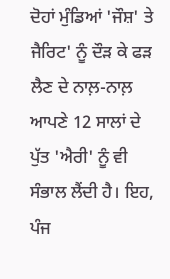ਦੋਹਾਂ ਮੁੰਡਿਆਂ 'ਜੌਸ਼' ਤੇ ਜੈਰਿਟ' ਨੂੰ ਦੌੜ ਕੇ ਫੜ ਲੈਣ ਦੇ ਨਾਲ਼-ਨਾਲ਼ ਆਪਣੇ 12 ਸਾਲਾਂ ਦੇ ਪੁੱਤ 'ਐਰੀ' ਨੂੰ ਵੀ ਸੰਭਾਲ ਲੈਂਦੀ ਹੈ। ਇਹ, ਪੰਜ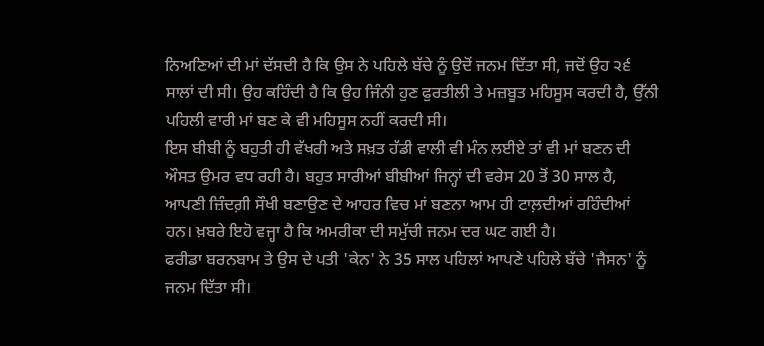ਨਿਅਣਿਆਂ ਦੀ ਮਾਂ ਦੱਸਦੀ ਹੈ ਕਿ ਉਸ ਨੇ ਪਹਿਲੇ ਬੱਚੇ ਨੂੰ ਉਦੋਂ ਜਨਮ ਦਿੱਤਾ ਸੀ, ਜਦੋਂ ਉਹ ੨੬ ਸਾਲਾਂ ਦੀ ਸੀ। ਉਹ ਕਹਿੰਦੀ ਹੈ ਕਿ ਉਹ ਜਿੰਨੀ ਹੁਣ ਫੁਰਤੀਲੀ ਤੇ ਮਜ਼ਬੂਤ ਮਹਿਸੂਸ ਕਰਦੀ ਹੈ, ਉੱਨੀ ਪਹਿਲੀ ਵਾਰੀ ਮਾਂ ਬਣ ਕੇ ਵੀ ਮਹਿਸੂਸ ਨਹੀਂ ਕਰਦੀ ਸੀ।
ਇਸ ਬੀਬੀ ਨੂੰ ਬਹੁਤੀ ਹੀ ਵੱਖਰੀ ਅਤੇ ਸਖ਼ਤ ਹੱਡੀ ਵਾਲੀ ਵੀ ਮੰਨ ਲਈਏ ਤਾਂ ਵੀ ਮਾਂ ਬਣਨ ਦੀ ਔਸਤ ਉਮਰ ਵਧ ਰਹੀ ਹੈ। ਬਹੁਤ ਸਾਰੀਆਂ ਬੀਬੀਆਂ ਜਿਨ੍ਹਾਂ ਦੀ ਵਰੇਸ 20 ਤੋਂ 30 ਸਾਲ ਹੈ, ਆਪਣੀ ਜ਼ਿੰਦਗ਼ੀ ਸੌਖੀ ਬਣਾਉਣ ਦੇ ਆਹਰ ਵਿਚ ਮਾਂ ਬਣਨਾ ਆਮ ਹੀ ਟਾਲ਼ਦੀਆਂ ਰਹਿੰਦੀਆਂ ਹਨ। ਖ਼ਬਰੇ ਇਹੋ ਵਜ੍ਹਾ ਹੈ ਕਿ ਅਮਰੀਕਾ ਦੀ ਸਮੁੱਚੀ ਜਨਮ ਦਰ ਘਟ ਗਈ ਹੈ।
ਫਰੀਡਾ ਬਰਨਬਾਮ ਤੇ ਉਸ ਦੇ ਪਤੀ 'ਕੇਨ' ਨੇ 35 ਸਾਲ ਪਹਿਲਾਂ ਆਪਣੇ ਪਹਿਲੇ ਬੱਚੇ 'ਜੈਸਨ' ਨੂੰ ਜਨਮ ਦਿੱਤਾ ਸੀ।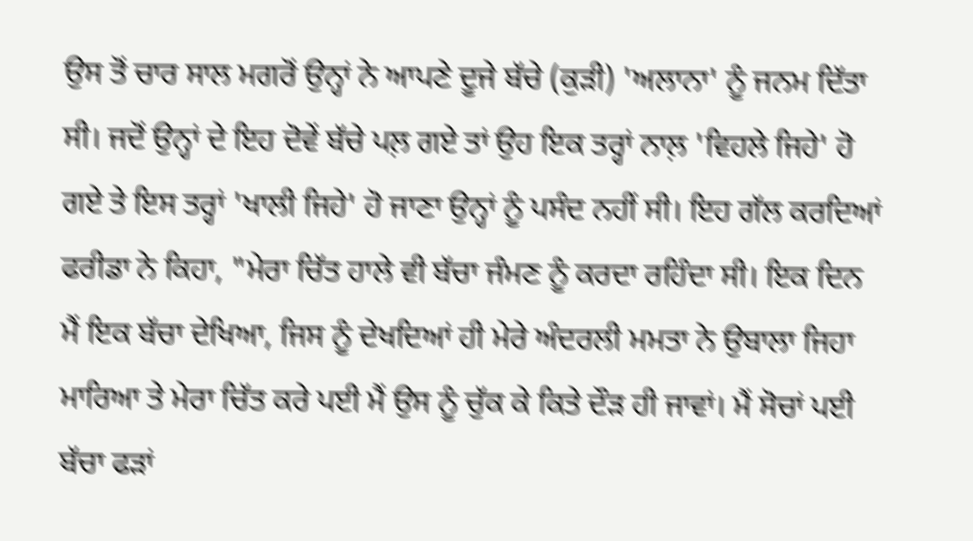ਉਸ ਤੋਂ ਚਾਰ ਸਾਲ ਮਗਰੋਂ ਉਨ੍ਹਾਂ ਨੇ ਆਪਣੇ ਦੂਜੇ ਬੱਚੇ (ਕੁੜੀ) 'ਅਲਾਨਾ' ਨੂੰ ਜਨਮ ਦਿੱਤਾ ਸੀ। ਜਦੋਂ ਉਨ੍ਹਾਂ ਦੇ ਇਹ ਦੋਵੇਂ ਬੱਚੇ ਪਲ਼ ਗਏ ਤਾਂ ਉਹ ਇਕ ਤਰ੍ਹਾਂ ਨਾਲ਼ 'ਵਿਹਲੇ ਜਿਹੇ' ਹੋ ਗਏ ਤੇ ਇਸ ਤਰ੍ਹਾਂ 'ਖਾਲੀ ਜਿਹੇ' ਹੋ ਜਾਣਾ ਉਨ੍ਹਾਂ ਨੂੰ ਪਸੰਦ ਨਹੀਂ ਸੀ। ਇਹ ਗੱਲ ਕਰਦਿਆਂ ਫਰੀਡਾ ਨੇ ਕਿਹਾ, "ਮੇਰਾ ਚਿੱਤ ਹਾਲੇ ਵੀ ਬੱਚਾ ਜੰਮਣ ਨੂੰ ਕਰਦਾ ਰਹਿੰਦਾ ਸੀ। ਇਕ ਦਿਨ ਮੈਂ ਇਕ ਬੱਚਾ ਦੇਖਿਆ, ਜਿਸ ਨੂੰ ਦੇਖਦਿਆਂ ਹੀ ਮੇਰੇ ਅੰਦਰਲੀ ਮਮਤਾ ਨੇ ਉਬਾਲਾ ਜਿਹਾ ਮਾਰਿਆ ਤੇ ਮੇਰਾ ਚਿੱਤ ਕਰੇ ਪਈ ਮੈਂ ਉਸ ਨੂੰ ਚੁੱਕ ਕੇ ਕਿਤੇ ਦੌੜ ਹੀ ਜਾਵਾਂ। ਮੈਂ ਸੋਚਾਂ ਪਈ ਬੱਚਾ ਫੜਾਂ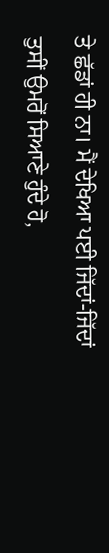ਤੇ ਛੱਡਾਂ ਹੀ ਨਾ। ਮੈਂ ਦੇਖਿਆ ਪਈ ਜਿੱਦਾਂ-ਜਿੱਦਾਂ ਤੁਸੀਂ ਉਮਰੋਂ ਸਿਆਣੇ ਹੁੰਦੇ ਹੋ,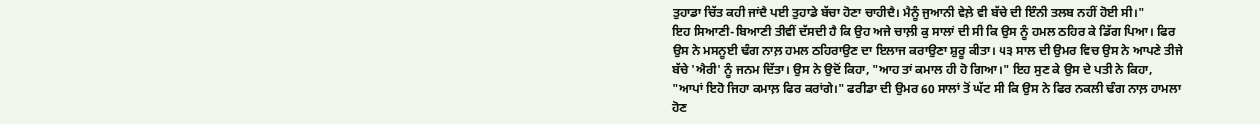ਤੁਹਾਡਾ ਚਿੱਤ ਕਹੀ ਜਾਂਦੈ ਪਈ ਤੁਹਾਡੇ ਬੱਚਾ ਹੋਣਾ ਚਾਹੀਦੈ। ਮੈਨੂੰ ਜੁਆਨੀ ਵੇਲ਼ੇ ਵੀ ਬੱਚੇ ਦੀ ਇੰਨੀ ਤਲਬ ਨਹੀਂ ਹੋਈ ਸੀ।"
ਇਹ ਸਿਆਣੀ-ਬਿਆਣੀ ਤੀਵੀਂ ਦੱਸਦੀ ਹੈ ਕਿ ਉਹ ਅਜੇ ਚਾਲ਼ੀ ਕੁ ਸਾਲਾਂ ਦੀ ਸੀ ਕਿ ਉਸ ਨੂੰ ਹਮਲ ਠਹਿਰ ਕੇ ਡਿੱਗ ਪਿਆ। ਫਿਰ ਉਸ ਨੇ ਮਸਨੂਈ ਢੰਗ ਨਾਲ਼ ਹਮਲ ਠਹਿਰਾਉਣ ਦਾ ਇਲਾਜ ਕਰਾਉਣਾ ਸ਼ੁਰੂ ਕੀਤਾ। ੫੩ ਸਾਲ ਦੀ ਉਮਰ ਵਿਚ ਉਸ ਨੇ ਆਪਣੇ ਤੀਜੇ ਬੱਚੇ 'ਐਰੀ' ਨੂੰ ਜਨਮ ਦਿੱਤਾ। ਉਸ ਨੇ ਉਦੋਂ ਕਿਹਾ, "ਆਹ ਤਾਂ ਕਮਾਲ ਹੀ ਹੋ ਗਿਆ।" ਇਹ ਸੁਣ ਕੇ ਉਸ ਦੇ ਪਤੀ ਨੇ ਕਿਹਾ, "ਆਪਾਂ ਇਹੋ ਜਿਹਾ ਕਮਾਲ਼ ਫਿਰ ਕਰਾਂਗੇ।" ਫਰੀਡਾ ਦੀ ਉਮਰ 60 ਸਾਲਾਂ ਤੋਂ ਘੱਟ ਸੀ ਕਿ ਉਸ ਨੇ ਫਿਰ ਨਕਲੀ ਢੰਗ ਨਾਲ਼ ਹਾਮਲਾ ਹੋਣ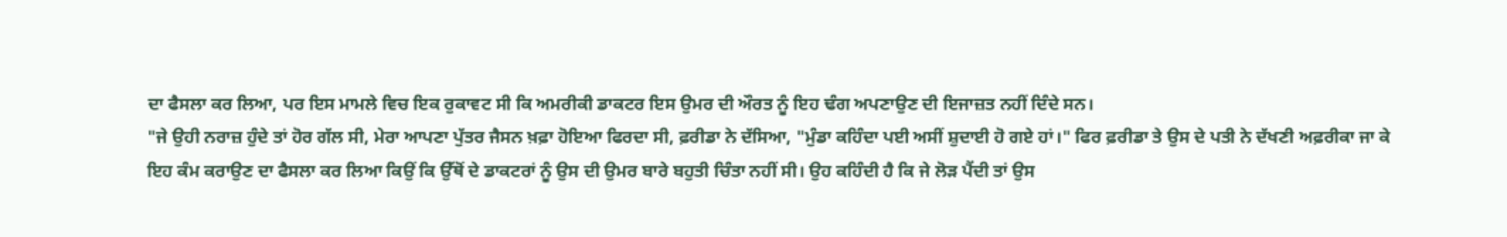ਦਾ ਫੈਸਲਾ ਕਰ ਲਿਆ, ਪਰ ਇਸ ਮਾਮਲੇ ਵਿਚ ਇਕ ਰੁਕਾਵਟ ਸੀ ਕਿ ਅਮਰੀਕੀ ਡਾਕਟਰ ਇਸ ਉਮਰ ਦੀ ਔਰਤ ਨੂੰ ਇਹ ਢੰਗ ਅਪਣਾਉਣ ਦੀ ਇਜਾਜ਼ਤ ਨਹੀਂ ਦਿੰਦੇ ਸਨ।
"ਜੇ ਉਹੀ ਨਰਾਜ਼ ਹੁੰਦੇ ਤਾਂ ਹੋਰ ਗੱਲ ਸੀ, ਮੇਰਾ ਆਪਣਾ ਪੁੱਤਰ ਜੈਸਨ ਖ਼ਫ਼ਾ ਹੋਇਆ ਫਿਰਦਾ ਸੀ, ਫ਼ਰੀਡਾ ਨੇ ਦੱਸਿਆ, "ਮੁੰਡਾ ਕਹਿੰਦਾ ਪਈ ਅਸੀਂ ਸ਼ੁਦਾਈ ਹੋ ਗਏ ਹਾਂ।" ਫਿਰ ਫ਼ਰੀਡਾ ਤੇ ਉਸ ਦੇ ਪਤੀ ਨੇ ਦੱਖਣੀ ਅਫ਼ਰੀਕਾ ਜਾ ਕੇ ਇਹ ਕੰਮ ਕਰਾਉਣ ਦਾ ਫੈਸਲਾ ਕਰ ਲਿਆ ਕਿਉਂ ਕਿ ਉੱਥੋਂ ਦੇ ਡਾਕਟਰਾਂ ਨੂੰ ਉਸ ਦੀ ਉਮਰ ਬਾਰੇ ਬਹੁਤੀ ਚਿੰਤਾ ਨਹੀਂ ਸੀ। ਉਹ ਕਹਿੰਦੀ ਹੈ ਕਿ ਜੇ ਲੋੜ ਪੈਂਦੀ ਤਾਂ ਉਸ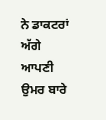ਨੇ ਡਾਕਟਰਾਂ ਅੱਗੇ ਆਪਣੀ ਉਮਰ ਬਾਰੇ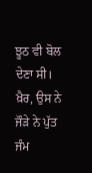ਝੂਠ ਵੀ ਬੋਲ ਦੇਣਾ ਸੀ। ਖ਼ੈਰ, ਉਸ ਨੇ ਜੌੜੇ ਨੇ ਪੁੱਤ ਜੰਮ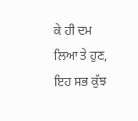ਕੇ ਹੀ ਦਮ ਲਿਆ ਤੇ ਹੁਣ, ਇਹ ਸਭ ਕੁੱਝ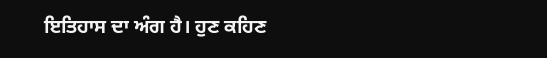ਇਤਿਹਾਸ ਦਾ ਅੰਗ ਹੈ। ਹੁਣ ਕਹਿਣ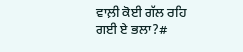ਵਾਲ਼ੀ ਕੋਈ ਗੱਲ ਰਹਿ ਗਈ ਏ ਭਲਾ?#